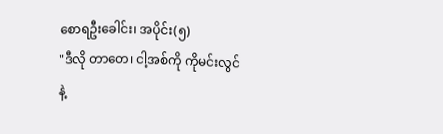စောရဦးခေါင်း၊ အပိုင်း(၅)
"ဒီလို တာတေ၊ ငါ့အစ်ကို ကိုမင်းလွင်
နဲ့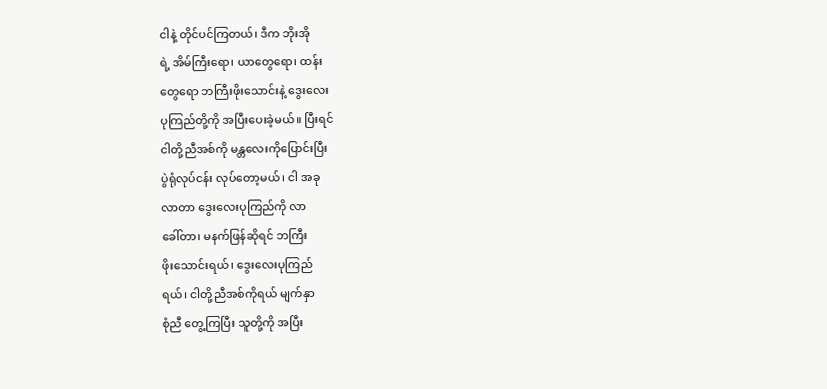ငါနဲ့ တိုင်ပင်ကြတယ်၊ ဒီက ဘိုးအို
ရဲ့ အိမ်ကြီးရော၊ ယာတွေရော၊ ထန်း
တွေရော ဘကြီးဖိုးသောင်းနဲ့ ဒွေးလေး
ပုကြည်တို့ကို အပြီးပေးခဲ့မယ်။ ပြီးရင်
ငါတို့ညီအစ်ကို မန္တလေးကိုပြောင်းပြီး
ပွဲရုံလုပ်ငန်း လုပ်တော့မယ်၊ ငါ အခု
လာတာ ဒွေးလေးပုကြည်ကို လာ
ခေါ်တာ၊ မနက်ဖြန်ဆိုရင် ဘကြီး
ဖိုးသောင်းရယ်၊ ဒွေးလေးပုကြည်
ရယ်၊ ငါတို့ညီအစ်ကိုရယ် မျက်နှာ
စုံညီ တွေ့ကြပြီး သူတို့ကို အပြီး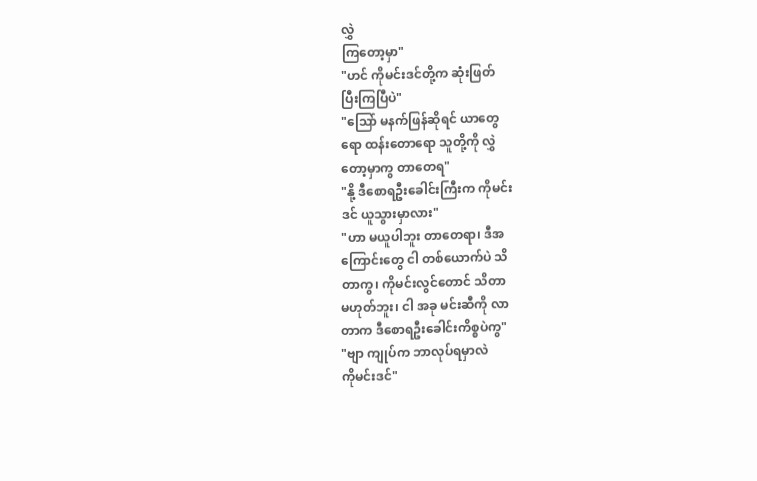လွှဲ
ကြတော့မှာ"
"ဟင် ကိုမင်းဒင်တို့က ဆုံးဖြတ်
ပြီးကြပြီပဲ"
"သြော် မနက်ဖြန်ဆိုရင် ယာတွေ
ရော ထန်းတောရော သူတို့ကို လွှဲ
တော့မှာကွ တာတေရ"
"နို့ ဒီစောရဦးခေါင်းကြီးက ကိုမင်း
ဒင် ယူသွားမှာလား"
"ဟာ မယူပါဘူး တာတေရာ၊ ဒီအ
ကြောင်းတွေ ငါ တစ်ယောက်ပဲ သိ
တာကွ၊ ကိုမင်းလွင်တောင် သိတာ
မဟုတ်ဘူး၊ ငါ အခု မင်းဆီကို လာ
တာက ဒီစောရဦးခေါင်းကိစ္စပဲကွ"
"ဗျာ ကျုပ်က ဘာလုပ်ရမှာလဲ
ကိုမင်းဒင်"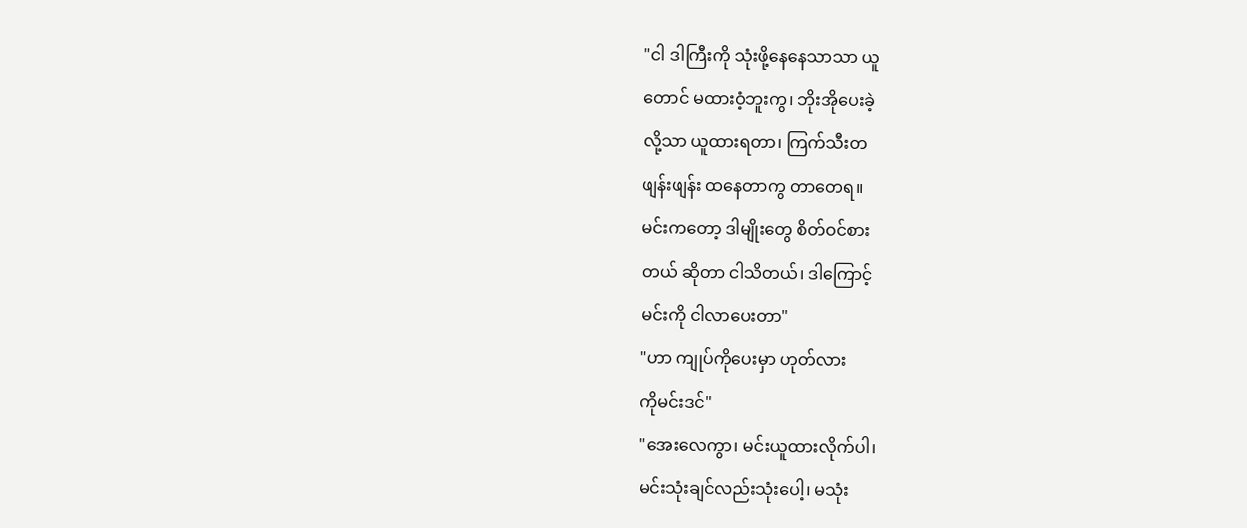"ငါ ဒါကြီးကို သုံးဖို့နေနေသာသာ ယူ
တောင် မထားဝံ့ဘူးကွ၊ ဘိုးအိုပေးခဲ့
လို့သာ ယူထားရတာ၊ ကြက်သီးတ
ဖျန်းဖျန်း ထနေတာကွ တာတေရ။
မင်းကတော့ ဒါမျိုးတွေ စိတ်ဝင်စား
တယ် ဆိုတာ ငါသိတယ်၊ ဒါကြောင့်
မင်းကို ငါလာပေးတာ"
"ဟာ ကျုပ်ကိုပေးမှာ ဟုတ်လား
ကိုမင်းဒင်"
"အေးလေကွာ၊ မင်းယူထားလိုက်ပါ၊
မင်းသုံးချင်လည်းသုံးပေါ့၊ မသုံး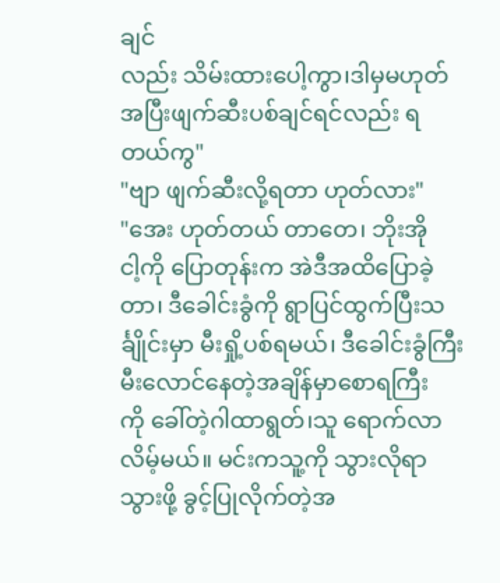ချင်
လည်း သိမ်းထားပေါ့ကွာ၊ဒါမှမဟုတ်
အပြီးဖျက်ဆီးပစ်ချင်ရင်လည်း ရ
တယ်ကွ"
"ဗျာ ဖျက်ဆီးလို့ရတာ ဟုတ်လား"
"အေး ဟုတ်တယ် တာတေ၊ ဘိုးအို
ငါ့ကို ပြောတုန်းက အဲဒီအထိပြောခဲ့
တာ၊ ဒီခေါင်းခွံကို ရွာပြင်ထွက်ပြီးသ
င်္ချိုင်းမှာ မီးရှို့ပစ်ရမယ်၊ ဒီခေါင်းခွံကြီး
မီးလောင်နေတဲ့အချိန်မှာစောရကြီး
ကို ခေါ်တဲ့ဂါထာရွတ်၊သူ ရောက်လာ
လိမ့်မယ်။ မင်းကသူ့ကို သွားလိုရာ
သွားဖို့ ခွင့်ပြုလိုက်တဲ့အ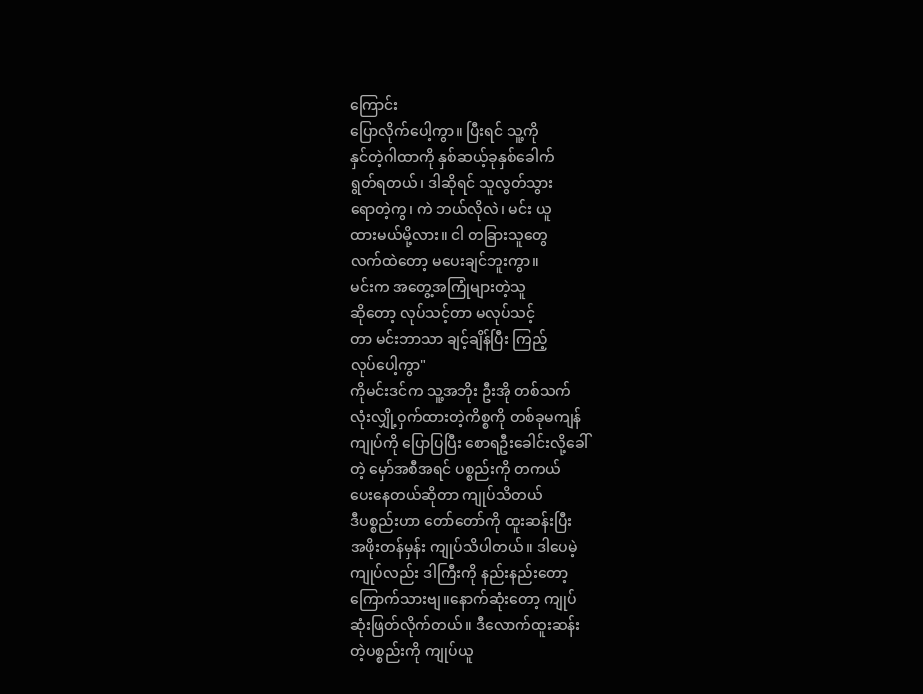ကြောင်း
ပြောလိုက်ပေါ့ကွာ။ ပြီးရင် သူ့ကို
နှင်တဲ့ဂါထာကို နှစ်ဆယ့်ခုနှစ်ခေါက်
ရွတ်ရတယ်၊ ဒါဆိုရင် သူလွတ်သွား
ရောတဲ့ကွ၊ ကဲ ဘယ်လိုလဲ၊ မင်း ယူ
ထားမယ်မို့လား။ ငါ တခြားသူတွေ
လက်ထဲတော့ မပေးချင်ဘူးကွာ။
မင်းက အတွေ့အကြုံများတဲ့သူ
ဆိုတော့ လုပ်သင့်တာ မလုပ်သင့်
တာ မင်းဘာသာ ချင့်ချိန်ပြီး ကြည့်
လုပ်ပေါ့ကွာ"
ကိုမင်းဒင်က သူ့အဘိုး ဦးအို တစ်သက်
လုံးလျှို့ဝှက်ထားတဲ့ကိစ္စကို တစ်ခုမကျန်
ကျုပ်ကို ပြောပြပြီး စောရဦးခေါင်းလို့ခေါ်
တဲ့ မှော်အစီအရင် ပစ္စည်းကို တကယ်
ပေးနေတယ်ဆိုတာ ကျုပ်သိတယ်
ဒီပစ္စည်းဟာ တော်တော်ကို ထူးဆန်းပြီး
အဖိုးတန်မှန်း ကျုပ်သိပါတယ်။ ဒါပေမဲ့
ကျုပ်လည်း ဒါကြီးကို နည်းနည်းတော့
ကြောက်သားဗျ။နောက်ဆုံးတော့ ကျုပ်
ဆုံးဖြတ်လိုက်တယ်။ ဒီလောက်ထူးဆန်း
တဲ့ပစ္စည်းကို ကျုပ်ယူ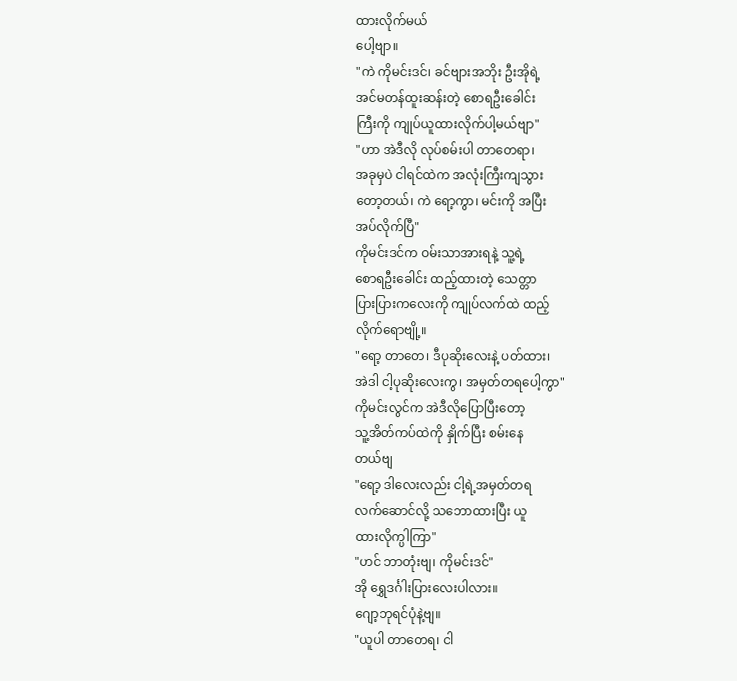ထားလိုက်မယ်
ပေါ့ဗျာ။
"ကဲ ကိုမင်းဒင်၊ ခင်ဗျားအဘိုး ဦးအိုရဲ့
အင်မတန်ထူးဆန်းတဲ့ စောရဦးခေါင်း
ကြီးကို ကျုပ်ယူထားလိုက်ပါ့မယ်ဗျာ"
"ဟာ အဲဒီလို လုပ်စမ်းပါ တာတေရာ၊
အခုမှပဲ ငါရင်ထဲက အလုံးကြီးကျသွား
တော့တယ်၊ ကဲ ရော့ကွာ၊ မင်းကို အပြီး
အပ်လိုက်ပြီ"
ကိုမင်းဒင်က ဝမ်းသာအားရနဲ့ သူ့ရဲ့
စောရဦးခေါင်း ထည့်ထားတဲ့ သေတ္တာ
ပြားပြားကလေးကို ကျုပ်လက်ထဲ ထည့်
လိုက်ရောဗျို့။
"ရော့ တာတေ၊ ဒီပုဆိုးလေးနဲ့ ပတ်ထား၊
အဲဒါ ငါ့ပုဆိုးလေးကွ၊ အမှတ်တရပေါ့ကွာ"
ကိုမင်းလွင်က အဲဒီလိုပြောပြီးတော့
သူ့အိတ်ကပ်ထဲကို နှိုက်ပြီး စမ်းနေ
တယ်ဗျ
"ရော့ ဒါလေးလည်း ငါ့ရဲ့အမှတ်တရ
လက်ဆောင်လို့ သဘောထားပြီး ယူ
ထားလိုက္ပါကြာ"
"ဟင် ဘာတုံးဗျ၊ ကိုမင်းဒင်"
အို ရွှေဒင်္ဂါးပြားလေးပါလား။
ဂျော့ဘုရင်ပုံနဲ့ဗျ။
"ယူပါ တာတေရ၊ ငါ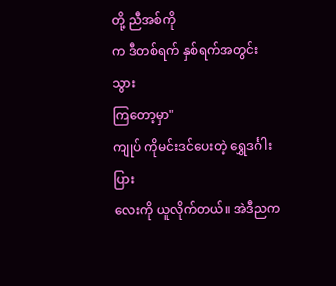တို့ ညီအစ်ကို
က ဒီတစ်ရက် နှစ်ရက်အတွင်း သွား
ကြတော့မှာ"
ကျုပ် ကိုမင်းဒင်ပေးတဲ့ ရွှေဒင်္ဂါးပြား
လေးကို ယူလိုက်တယ်။ အဲဒီညက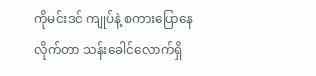ကိုမင်းဒင် ကျုပ်နဲ့ စကားပြောနေ
လိုက်တာ သန်းခေါင်လောက်ရှိ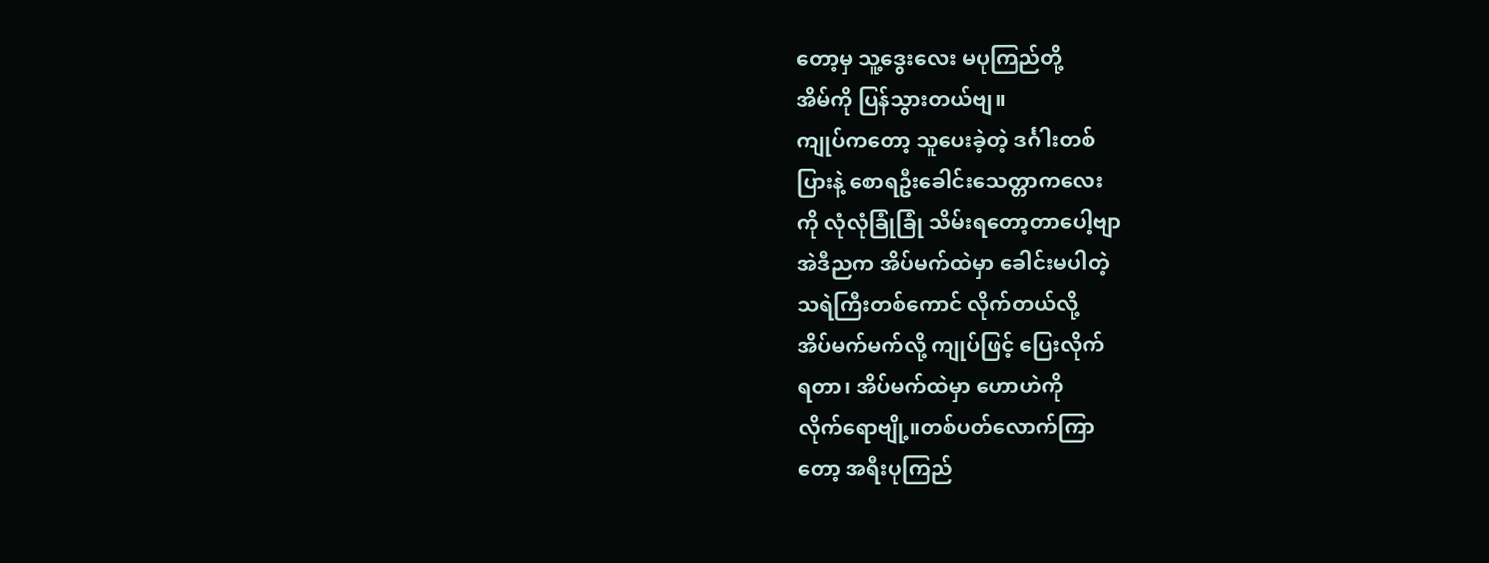တော့မှ သူ့ဒွေးလေး မပုကြည်တို့
အိမ်ကို ပြန်သွားတယ်ဗျ။
ကျုပ်ကတော့ သူပေးခဲ့တဲ့ ဒင်္ဂါးတစ်
ပြားနဲ့ စောရဦးခေါင်းသေတ္တာကလေး
ကို လုံလုံခြုံခြုံ သိမ်းရတော့တာပေါ့ဗျာ
အဲဒီညက အိပ်မက်ထဲမှာ ခေါင်းမပါတဲ့
သရဲကြီးတစ်ကောင် လိုက်တယ်လို့
အိပ်မက်မက်လို့ ကျုပ်ဖြင့် ပြေးလိုက်
ရတာ၊ အိပ်မက်ထဲမှာ ဟောဟဲကို
လိုက်ရောဗျို့။တစ်ပတ်လောက်ကြာ
တော့ အရီးပုကြည်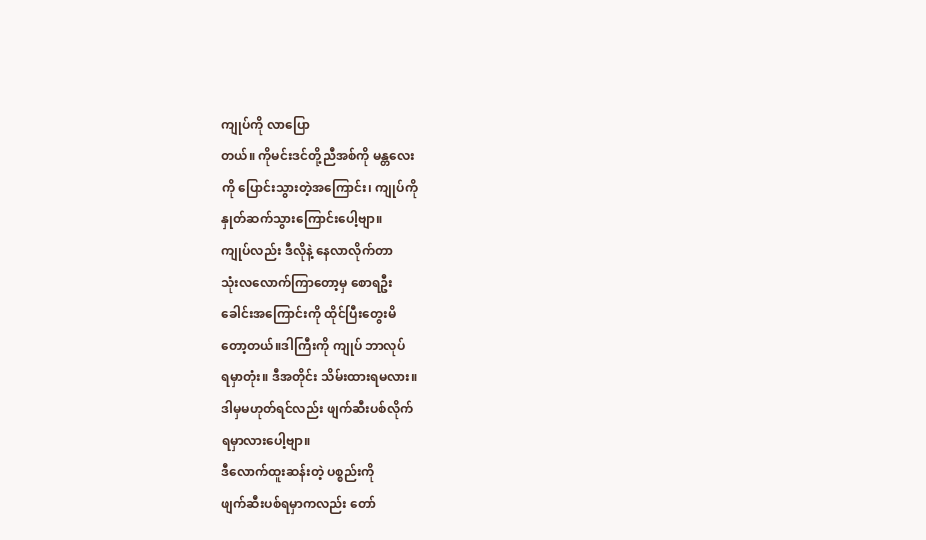ကျုပ်ကို လာပြော
တယ်။ ကိုမင်းဒင်တို့ညီအစ်ကို မန္တလေး
ကို ပြောင်းသွားတဲ့အကြောင်း၊ ကျုပ်ကို
နှုတ်ဆက်သွားကြောင်းပေါ့ဗျာ။
ကျုပ်လည်း ဒီလိုနဲ့ နေလာလိုက်တာ
သုံးလလောက်ကြာတော့မှ စောရဦး
ခေါင်းအကြောင်းကို ထိုင်ပြီးတွေးမိ
တော့တယ်။ဒါကြီးကို ကျုပ် ဘာလုပ်
ရမှာတုံး။ ဒီအတိုင်း သိမ်းထားရမလား။
ဒါမှမဟုတ်ရင်လည်း ဖျက်ဆီးပစ်လိုက်
ရမှာလားပေါ့ဗျာ။
ဒီလောက်ထူးဆန်းတဲ့ ပစ္စည်းကို
ဖျက်ဆီးပစ်ရမှာကလည်း တော်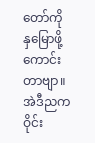တော်ကို နှမြောဖို့ ကောင်းတာဗျာ။
အဲဒီညက ဝိုင်း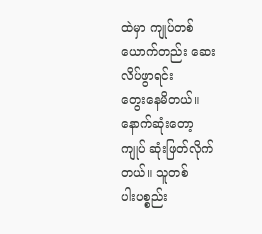ထဲမှာ ကျုပ်တစ်
ယောက်တည်း ဆေးလိပ်ဖွာရင်း
တွေးနေမိတယ်။ နောက်ဆုံးတော့
ကျုပ် ဆုံးဖြတ်လိုက်တယ်။ သူတစ်
ပါးပစ္စည်း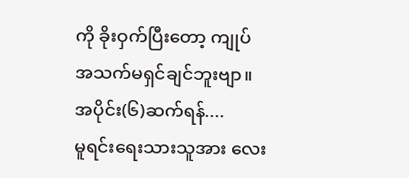ကို ခိုးဝှက်ပြီးတော့ ကျုပ်
အသက်မရှင်ချင်ဘူးဗျာ။
အပိုင်း(၆)ဆက်ရန်....
မူရင်းရေးသားသူအား လေး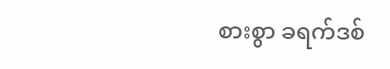စားစွာ ခရက်ဒစ်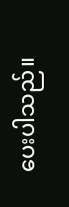ပေးပါသည်။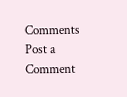Comments
Post a Comment